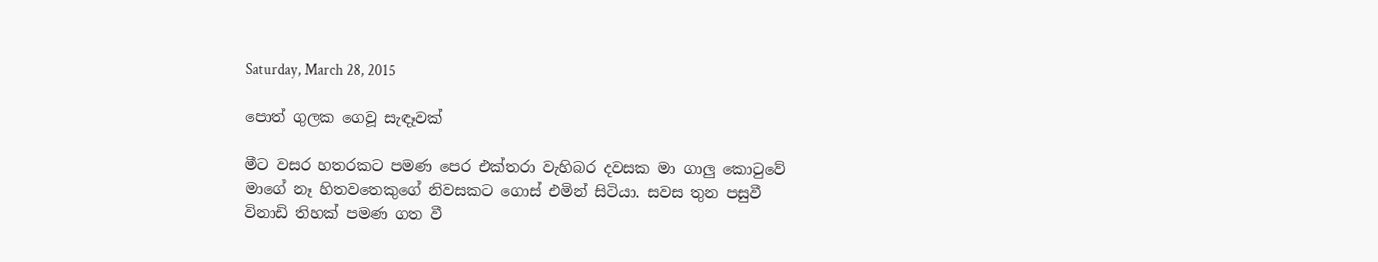Saturday, March 28, 2015

පොත් ගුලක ගෙවූ සැඳෑවක්

මීට වසර හතරකට පමණ පෙර එක්තරා වැහිබර දවසක මා ගාලු කොටුවේ මාගේ නෑ හිතවතෙකුගේ නිවසකට ගොස් එමින් සිටියා. සවස තුන පසුවී විනාඩි තිහක් පමණ ගත වී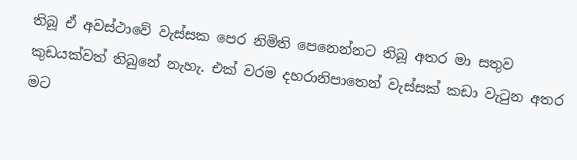තිබූ ඒ අවස්ථාවේ වැස්සක පෙර නිමිති පෙනෙන්නට තිබූ අතර මා සතුව කුඩයක්වත් තිබුනේ නැහැ. එක් වරම දහරානිපාතෙන් වැස්සක් කඩා වැටුන අතර මට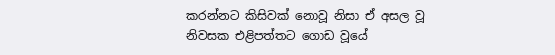කරන්නට කිසිවක් නොවූ නිසා ඒ අසල වූ නිවසක එළිපත්තට ගොඩ වූයේ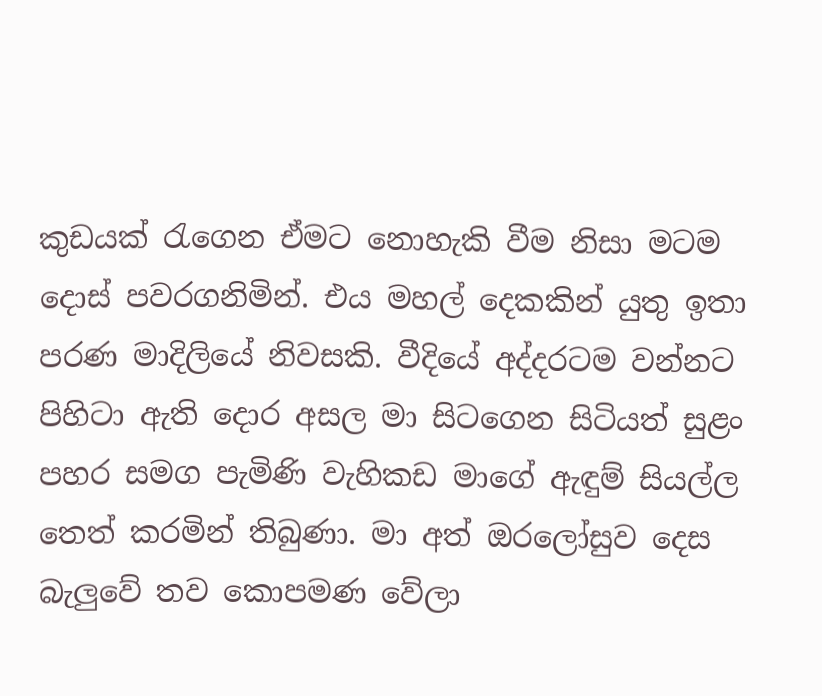කුඩයක් රැගෙන ඒමට නොහැකි වීම නිසා මටම දොස් පවරගනිමින්. එය මහල් දෙකකින් යුතු ඉතා පරණ මාදිලියේ නිවසකි. වීදියේ අද්දරටම වන්නට පිහිටා ඇති දොර අසල මා සිටගෙන සිටියත් සුළං පහර සමග පැමිණි වැහිකඩ මාගේ ඇඳුම් සියල්ල තෙත් කරමින් තිබුණා. මා අත් ඔරලෝසුව දෙස බැලුවේ තව කොපමණ වේලා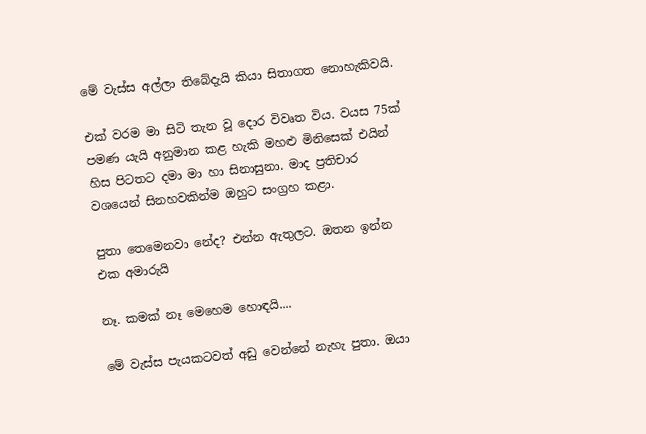මේ වැස්ස අල්ලා තිබේදැයි කියා සිතාගත නොහැකිවයි.

එක් වරම මා සිටි තැන වූ දොර විවෘත විය. වයස 75ක් පමණ යැයි අනුමාන කළ හැකි මහළු මිනිසෙක් එයින් හිස පිටතට දමා මා හා සිනාසුනා. මාද ප්‍රතිචාර වශයෙන් සිනහවකින්ම ඔහුට සංග්‍රහ කළා.

පුතා තෙමෙනවා නේද? එන්න ඇතුලට. ඔතන ඉන්න එක අමාරුයි

නෑ. කමක් නෑ මෙහෙම හොඳයි....

මේ වැස්ස පැයකටවත් අඩු වෙන්නේ නැහැ පුතා. ඔයා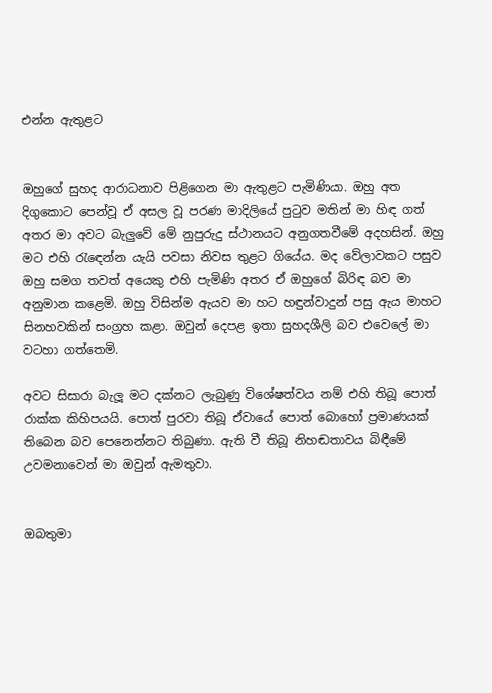එන්න ඇතුළට


ඔහුගේ සුහද ආරාධනාව පිළිගෙන මා ඇතුළට පැමිණියා. ඔහු අත දිගුකොට පෙන්වූ ඒ අසල වූ පරණ මාදිලියේ පුටුව මතින් මා හිඳ ගත් අතර මා අවට බැලුවේ මේ නුපුරුදු ස්ථානයට අනුගතවීමේ අදහසින්. ඔහු මට එහි රැඳෙන්න යැයි පවසා නිවස තුළට ගියේය. මද වේලාවකට පසුව ඔහු සමග තවත් අයෙකු එහි පැමිණි අතර ඒ ඔහුගේ බිරිඳ බව මා අනුමාන කළෙමි. ඔහු විසින්ම ඇයව මා හට හඳුන්වාදුන් පසු ඇය මාහට සිනහවකින් සංග්‍රහ කළා. ඔවුන් දෙපළ ඉතා සුහදශීලි බව එවෙලේ මා වටහා ගත්තෙමි.

අවට සිසාරා බැලූ මට දක්නට ලැබුණු විශේෂත්වය නම් එහි තිබූ පොත් රාක්ක කිහිපයයි. පොත් පුරවා තිබූ ඒවායේ පොත් බොහෝ ප්‍රමාණයක් තිබෙන බව පෙනෙන්නට තිබුණා. ඇති වී තිබූ නිහඬතාවය බිඳීමේ උවමනාවෙන් මා ඔවුන් ඇමතුවා.


ඔබතුමා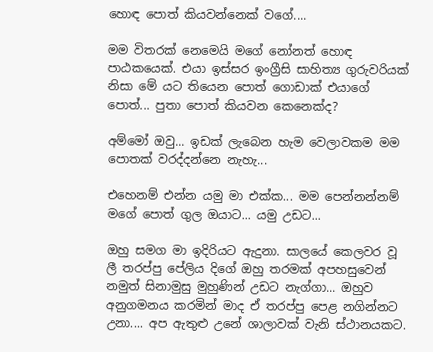හොඳ පොත් කියවන්නෙක් වගේ....

මම විතරක් නෙමෙයි මගේ නෝනත් හොඳ පාඨකයෙක්. එයා ඉස්සර ඉංග්‍රීසි සාහිත්‍ය ගුරුවරියක් නිසා මේ යට තියෙන පොත් ගොඩාක් එයාගේ පොත්... පුතා පොත් කියවන කෙනෙක්ද?

අම්මෝ ඔවු... ඉඩක් ලැබෙන හැම වෙලාවකම මම පොතක් වරද්දන්නෙ නැහැ...

එහෙනම් එන්න යමු මා එක්ක... මම පෙන්නන්නම් මගේ පොත් ගුල ඔයාට... යමු උඩට...

ඔහු සමග මා ඉදිරියට ඇදුනා. සාලයේ කෙලවර වූ ලී තරප්පු පේලිය දිගේ ඔහු තරමක් අපහසුවෙන් නමුත් සිනාමුසු මුහුණින් උඩට නැග්ගා... ඔහුව අනුගමනය කරමින් මාද ඒ තරප්පු පෙළ නගින්නට උනා.... අප ඇතුළු උනේ ශාලාවක් වැනි ස්ථානයකට.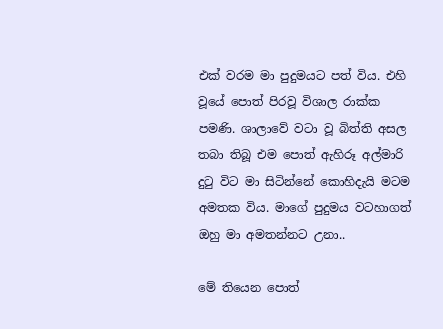එක් වරම මා පුදුමයට පත් විය. එහි වූයේ පොත් පිරවූ විශාල රාක්ක පමණි. ශාලාවේ වටා වූ බිත්ති අසල තබා තිබූ එම පොත් ඇහිරූ අල්මාරි දුටු විට මා සිටින්නේ කොහිදැයි මටම අමතක විය. මාගේ පුදුමය වටහාගත් ඔහු මා අමතන්නට උනා..

මේ තියෙන පොත්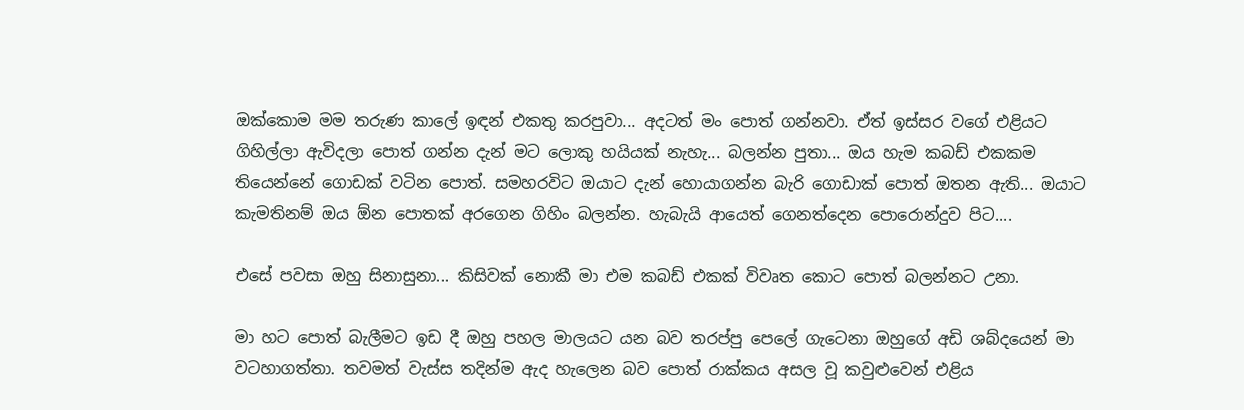ඔක්කොම මම තරුණ කාලේ ඉඳන් එකතු කරපුවා... අදටත් මං පොත් ගන්නවා. ඒත් ඉස්සර වගේ එළියට ගිහිල්ලා ඇවිදලා පොත් ගන්න දැන් මට ලොකු හයියක් නැහැ... බලන්න පුතා... ඔය හැම කබඩ් එකකම තියෙන්නේ ගොඩක් වටින පොත්. සමහරවිට ඔයාට දැන් හොයාගන්න බැරි ගොඩාක් පොත් ඔතන ඇති... ඔයාට කැමතිනම් ඔය ඕන පොතක් අරගෙන ගිහිං බලන්න. හැබැයි ආයෙත් ගෙනත්දෙන පොරොන්දුව පිට....

එසේ පවසා ඔහු සිනාසුනා... කිසිවක් නොකී මා එම කබඩ් එකක් විවෘත කොට පොත් බලන්නට උනා.

මා හට පොත් බැලීමට ඉඩ දී ඔහු පහල මාලයට යන බව තරප්පු පෙලේ ගැටෙනා ඔහුගේ අඩි ශබ්දයෙන් මා වටහාගත්තා. තවමත් වැස්ස තදින්ම ඇද හැලෙන බව පොත් රාක්කය අසල වූ කවුළුවෙන් එළිය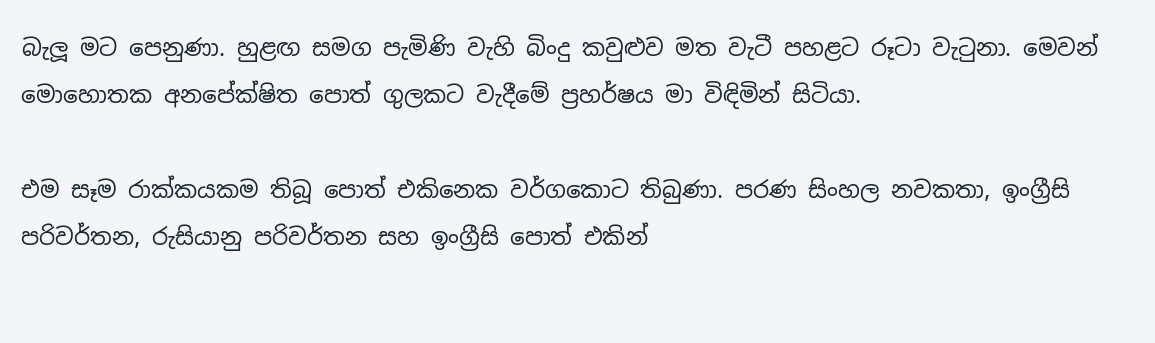බැලූ මට පෙනුණා. හුළඟ සමග පැමිණි වැහි බිංදු කවුළුව මත වැටී පහළට රූටා වැටුනා. මෙවන් මොහොතක අනපේක්ෂිත පොත් ගුලකට වැදීමේ ප්‍රහර්ෂය මා විඳිමින් සිටියා.

එම සෑම රාක්කයකම තිබූ පොත් එකිනෙක වර්ගකොට තිබුණා. පරණ සිංහල නවකතා, ඉංග්‍රීසි පරිවර්තන, රුසියානු පරිවර්තන සහ ඉංග්‍රීසි පොත් එකින්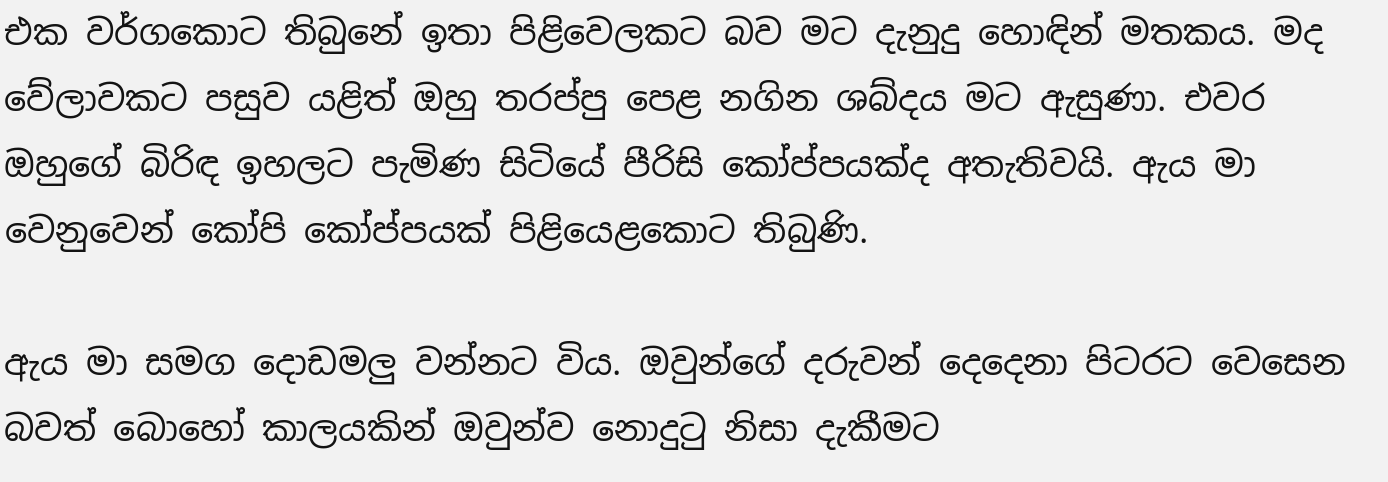එක වර්ගකොට තිබුනේ ඉතා පිළිවෙලකට බව මට දැනුදු හොඳින් මතකය. මද වේලාවකට පසුව යළිත් ඔහු තරප්පු පෙළ නගින ශබ්දය මට ඇසුණා. එවර ඔහුගේ බිරිඳ ඉහලට පැමිණ සිටියේ පීරිසි කෝප්පයක්ද අතැතිවයි. ඇය මා වෙනුවෙන් කෝපි කෝප්පයක් පිළියෙළකොට තිබුණි.

ඇය මා සමග දොඩමලු වන්නට විය. ඔවුන්ගේ දරුවන් දෙදෙනා පිටරට වෙසෙන බවත් බොහෝ කාලයකින් ඔවුන්ව නොදුටු නිසා දැකීමට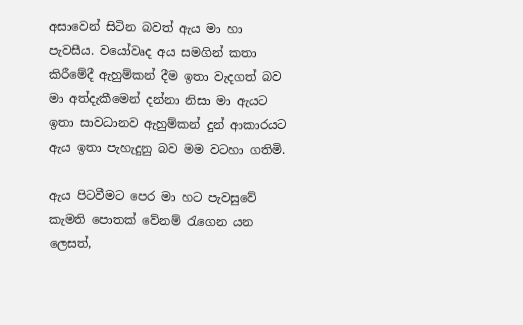අසාවෙන් සිටින බවත් ඇය මා හා පැවසීය. වයෝවෘද අය සමගින් කතා කිරීමේදී ඇහුම්කන් දීම ඉතා වැදගත් බව මා අත්දැකීමෙන් දන්නා නිසා මා ඇයට ඉතා සාවධානව ඇහුම්කන් දුන් ආකාරයට ඇය ඉතා පැහැදුනු බව මම වටහා ගතිමි.

ඇය පිටවීමට පෙර මා හට පැවසුවේ කැමති පොතක් වේනම් රැගෙන යන ලෙසත්,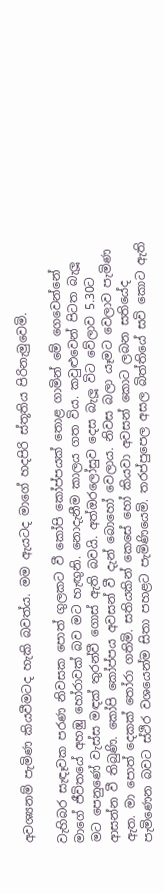අවශ්‍යනම් පැමිණ කියවීමටද හැකි බවත්ය. මම ඇයටද මාගේ හදපිරි ස්තූතිය පිරිනැමුවෙමි.

වැහිබර සැඳෑවක පරණ නිවසක පොත් ගුලකට වී කෝපි කෝප්පයක් තොළ ගාමින් මේ ගෙවෙන්නේ මාගේ ජීවිතයේ අහඹු හෝරාවක් බව මට හැඟුනි. නොදැනීම කාලය ගත විය. කවුළුවෙන් පිටත බැලූ මට පෙනුණේ වැස්ස මඳක් තුරන්වී ගොස් ඇති බවයි. අත්ඔරලෝසුව දෙස බැලූ විට වේලාව 5.30ට ආසන්න වී තිබුණි. කෝපි කෝප්පය අවසන් වී දැන් බොහෝ වෙලාය. නිවස බලා යෑමට වෙලාව පැමිණ ඇත. මා පොත් දෙකක් තෝරා ගතිමි. සතියකින් කෙසේ හෝ කියවා අවසන් කොට ලබන සතියේද පැමිණෙන බවට ස්ථිර වශයෙන්ම සිතා පහළට පැමිණියෙමි. තරප්පුපෙල අසල බිත්තියේ සවි කොට ඇති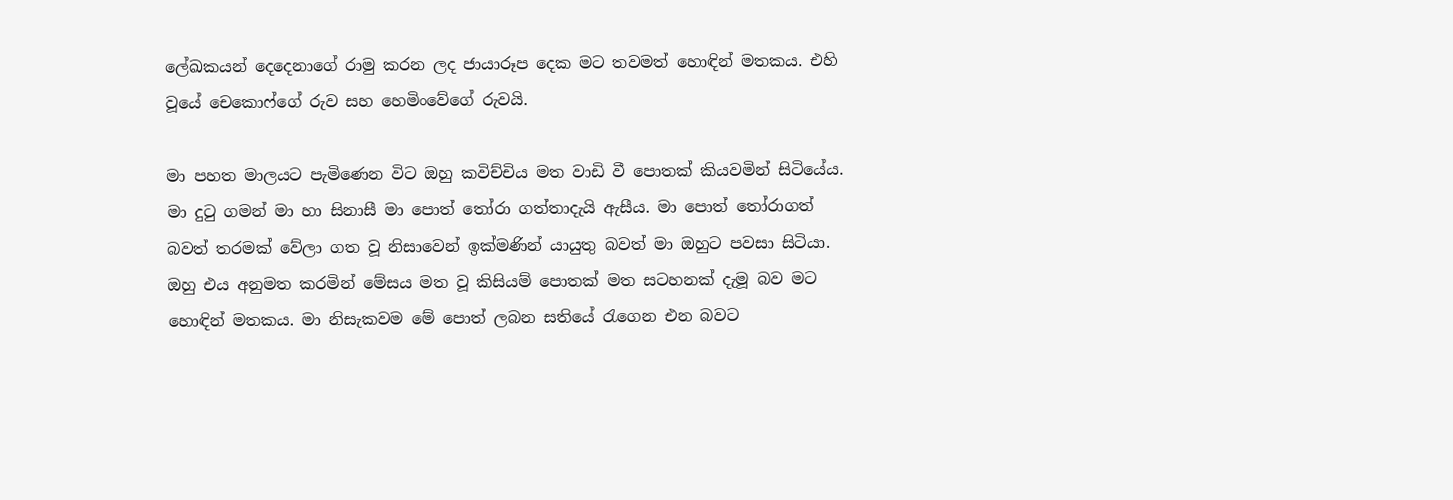ලේඛකයන් දෙදෙනාගේ රාමු කරන ලද ජායාරූප දෙක මට තවමත් හොඳින් මතකය. එහි වූයේ චෙකොෆ්ගේ රුව සහ හෙමිංවේගේ රුවයි.

මා පහත මාලයට පැමිණෙන විට ඔහු කවිච්චිය මත වාඩි වී පොතක් කියවමින් සිටියේය. මා දුටු ගමන් මා හා සිනාසී මා පොත් තෝරා ගත්තාදැයි ඇසීය. මා පොත් තෝරාගත් බවත් තරමක් වේලා ගත වූ නිසාවෙන් ඉක්මණින් යායුතු බවත් මා ඔහුට පවසා සිටියා. ඔහු එය අනුමත කරමින් මේසය මත වූ කිසියම් පොතක් මත සටහනක් දැමූ බව මට හොඳින් මතකය. මා නිසැකවම මේ පොත් ලබන සතියේ රැගෙන එන බවට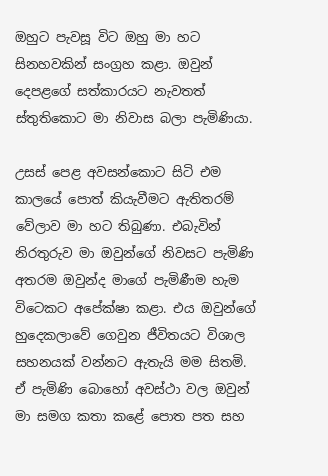ඔහුට පැවසූ විට ඔහු මා හට සිනහවකින් සංග්‍රහ කළා. ඔවුන් දෙපළගේ සත්කාරයට නැවතත් ස්තුතිකොට මා නිවාස බලා පැමිණියා.

උසස් පෙළ අවසන්කොට සිටි එම කාලයේ පොත් කියැවීමට ඇතිතරම් වේලාව මා හට තිබුණා. එබැවින් නිරතුරුව මා ඔවුන්ගේ නිවසට පැමිණි අතරම ඔවුන්ද මාගේ පැමිණීම හැම විටෙකට අපේක්ෂා කළා. එය ඔවුන්ගේ හුදෙකලාවේ ගෙවුන ජීවිතයට විශාල සහනයක් වන්නට ඇතැයි මම සිතමි. ඒ පැමිණි බොහෝ අවස්ථා වල ඔවුන් මා සමග කතා කළේ පොත පත සහ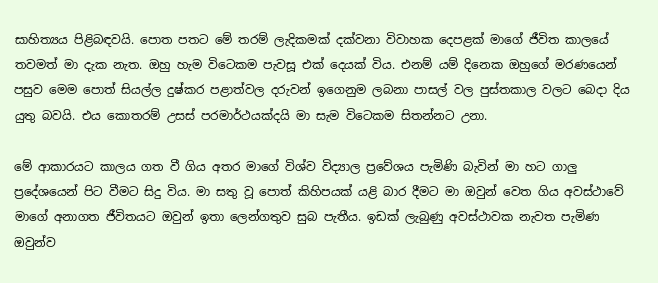සාහිත්‍යය පිළිබඳවයි. පොත පතට මේ තරම් ලැදිකමක් දක්වනා විවාහක දෙපළක් මාගේ ජීවිත කාලයේ තවමත් මා දැක නැත. ඔහු හැම විටෙකම පැවසූ එක් දෙයක් විය. එනම් යම් දිනෙක ඔහුගේ මරණයෙන් පසුව මෙම පොත් සියල්ල දුෂ්කර පළාත්වල දරුවන් ඉගෙනුම ලබනා පාසල් වල පුස්තකාල වලට බෙදා දිය යුතු බවයි. එය කොතරම් උසස් පරමාර්ථයක්දයි මා සැම විටෙකම සිතන්නට උනා.

මේ ආකාරයට කාලය ගත වී ගිය අතර මාගේ විශ්ව විද්‍යාල ප්‍රවේශය පැමිණි බැවින් මා හට ගාලු ප්‍රදේශයෙන් පිට වීමට සිදු විය. මා සතු වූ පොත් කිහිපයක් යළි බාර දීමට මා ඔවුන් වෙත ගිය අවස්ථාවේ මාගේ අනාගත ජීවිතයට ඔවුන් ඉතා ලෙන්ගතුව සුබ පැතීය. ඉඩක් ලැබුණු අවස්ථාවක නැවත පැමිණ ඔවුන්ව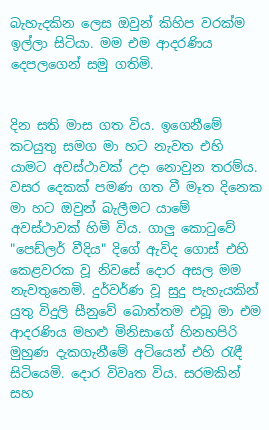බැහැදකින ලෙස ඔවුන් කිහිප වරක්ම ඉල්ලා සිටියා. මම එම ආදරණිය දෙපලගෙන් සමු ගතිමි.


දින සති මාස ගත විය. ඉගෙනීමේ කටයුතු සමග මා හට නැවත එහි යාමට අවස්ථාවක් උදා නොවුන තරම්ය. වසර දෙකක් පමණ ගත වී මෑත දිනෙක මා හට ඔවුන් බැලීමට යාමේ අවස්ථාවක් හිමි විය. ගාලු කොටුවේ "පෙඩ්ලර් වීදිය" දිගේ ඇවිද ගොස් එහි කෙළවරක වූ නිවසේ දොර අසල මම නැවතුනෙමි. දුර්වර්ණ වූ සුදු පැහැයකින් යුතු විදුලි සීනුවේ බොත්තම එබූ මා එම ආදරණිය මහළු මිනිසාගේ හිනහපිරි මුහුණ දැකගැනීමේ අටියෙන් එහි රැඳී සිටියෙමි. දොර විවෘත විය. සරමකින් සහ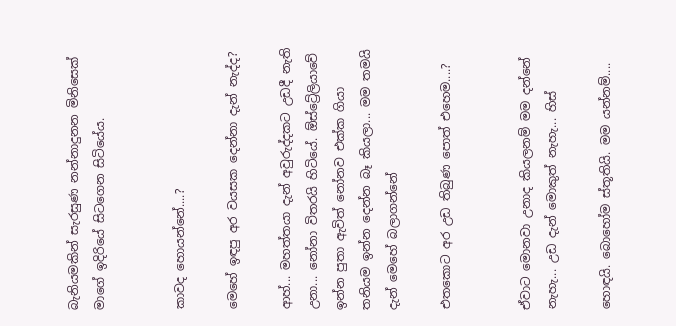බැනියමකින් සැරසුණ නන්නාදුනන මිනිසෙක් මාගේ ඉදිරියේ සිටගෙන සිටියේය.


කාවද හොයන්නේ....?

මෙහේ ඉඳපු අර වයසක දෙන්නා දැන් නැද්ද?

ආහ්... මහත්තයා දැන් අවුරුද්දකට උඩදී නැති උනා... නෝනා විතරයි හිටියේ. ඕස්ට්‍රේලියාවේ ඉන්න පුතා ඇවිත් නෝනව එක්ක ගියා තනියම ඉන්න දෙන්න බෑ කියලා... මම තමයි දැන් මෙහේ බලාගන්නේ

එතකොට අර උඩ තිබුණ පොත් එහෙම....?


ඒවාට මොනවා උනාද කියලනම් මම දන්නේ නැහැ... උඩ දැන් මොකුත් නැහැ... හිස්

හොඳයි. බොහෝම ස්තූතියි. මම යන්නම්....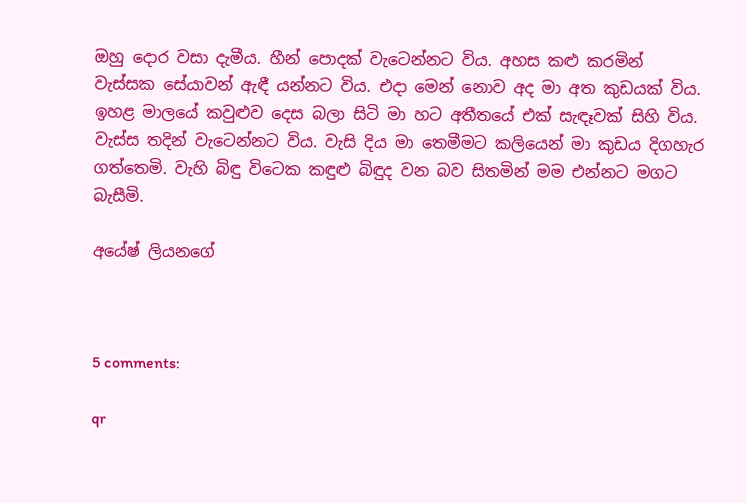ඔහු දොර වසා දැමීය. හීන් පොදක් වැටෙන්නට විය. අහස කළු කරමින්
වැස්සක සේයාවන් ඇඳී යන්නට විය. එදා මෙන් නොව අද මා අත කුඩයක් විය. ඉහළ මාලයේ කවුළුව දෙස බලා සිටි මා හට අතීතයේ එක් සැඳෑවක් සිහි විය. වැස්ස තදින් වැටෙන්නට විය. වැසි දිය මා තෙමීමට කලියෙන් මා කුඩය දිගහැර ගත්තෙමි. වැහි බිඳු විටෙක කඳුළු බිඳුද වන බව සිතමින් මම එන්නට මගට බැසීමි.

අයේෂ් ලියනගේ



5 comments:

qr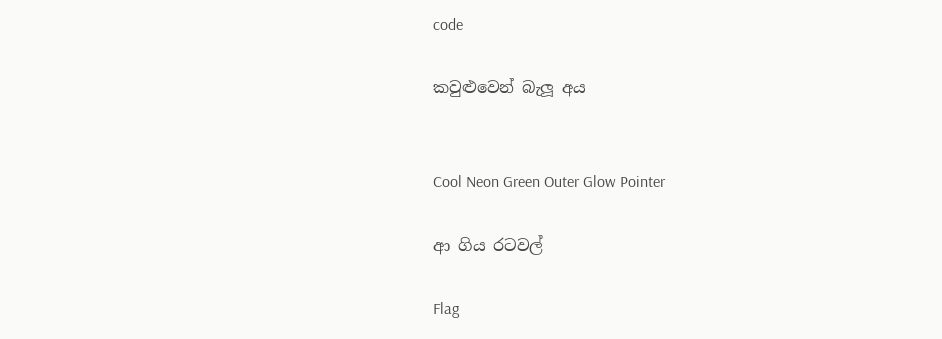code

කවුළුවෙන් බැලූ අය


Cool Neon Green Outer Glow Pointer

ආ ගිය රටවල්

Flag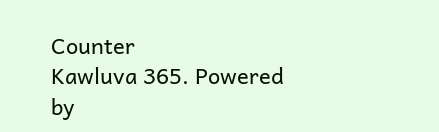Counter
Kawluva 365. Powered by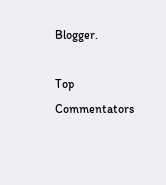Blogger.

Top Commentators